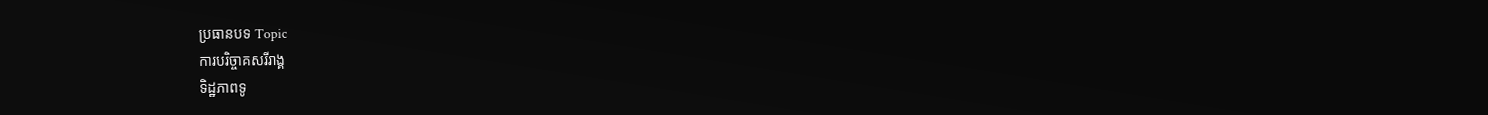ប្រធានបទ Topic
ការបរិច្ចាគសរីរាង្គ
ទិដ្ឋភាពទូ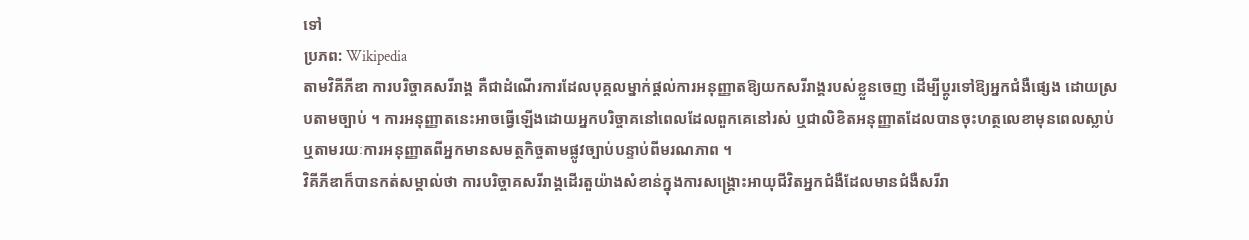ទៅ
ប្រភព: Wikipedia
តាមវិគីភីឌា ការបរិច្ចាគសរីរាង្គ គឺជាដំណើរការដែលបុគ្គលម្នាក់ផ្ដល់ការអនុញ្ញាតឱ្យយកសរីរាង្គរបស់ខ្លួនចេញ ដើម្បីប្តូរទៅឱ្យអ្នកជំងឺផ្សេង ដោយស្របតាមច្បាប់ ។ ការអនុញ្ញាតនេះអាចធ្វើឡើងដោយអ្នកបរិច្ចាគនៅពេលដែលពួកគេនៅរស់ ឬជាលិខិតអនុញ្ញាតដែលបានចុះហត្ថលេខាមុនពេលស្លាប់ ឬតាមរយៈការអនុញ្ញាតពីអ្នកមានសមត្ថកិច្ចតាមផ្លូវច្បាប់បន្ទាប់ពីមរណភាព ។
វិគីភីឌាក៏បានកត់សម្គាល់ថា ការបរិច្ចាគសរីរាង្គដើរតួយ៉ាងសំខាន់ក្នុងការសង្គ្រោះអាយុជីវិតអ្នកជំងឺដែលមានជំងឺសរីរា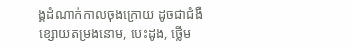ង្គដំណាក់កាលចុងក្រោយ ដូចជាជំងឺខ្សោយតម្រងនោម, បេះដូង, ថ្លើម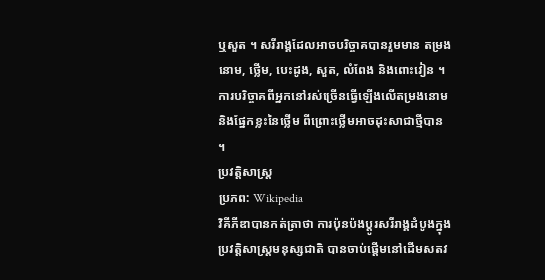ឬសួត ។ សរីរាង្គដែលអាចបរិច្ចាគបានរួមមាន តម្រងនោម, ថ្លើម, បេះដូង, សួត, លំពែង និងពោះវៀន ។ ការបរិច្ចាគពីអ្នកនៅរស់ច្រើនធ្វើឡើងលើតម្រងនោម និងផ្នែកខ្លះនៃថ្លើម ពីព្រោះថ្លើមអាចដុះសាជាថ្មីបាន ។
ប្រវត្តិសាស្ត្រ
ប្រភព: Wikipedia
វិគីភីឌាបានកត់ត្រាថា ការប៉ុនប៉ងប្តូរសរីរាង្គដំបូងក្នុងប្រវត្តិសាស្ត្រមនុស្សជាតិ បានចាប់ផ្តើមនៅដើមសតវ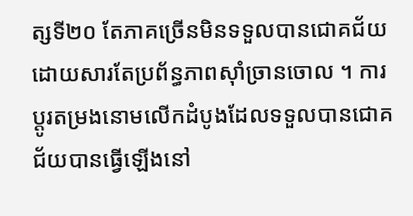ត្សទី២០ តែភាគច្រើនមិនទទួលបានជោគជ័យដោយសារតែប្រព័ន្ធភាពស៊ាំច្រានចោល ។ ការប្តូរតម្រងនោមលើកដំបូងដែលទទួលបានជោគជ័យបានធ្វើឡើងនៅ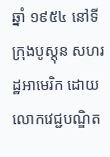ឆ្នាំ ១៩៥៤ នៅទីក្រុងបូស្តុន សហរដ្ឋអាមេរិក ដោយលោកវេជ្ជបណ្ឌិត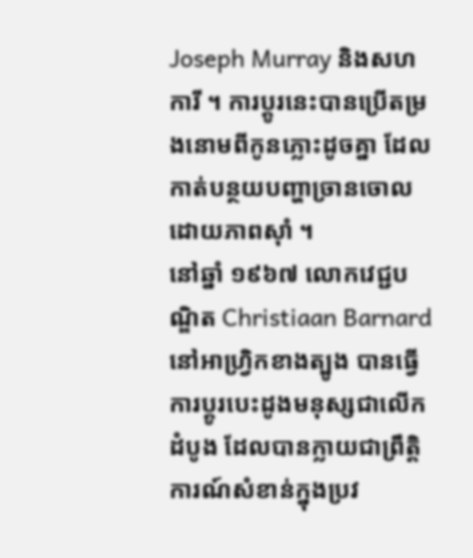Joseph Murray និងសហការី ។ ការប្តូរនេះបានប្រើតម្រងនោមពីកូនភ្លោះដូចគ្នា ដែលកាត់បន្ថយបញ្ហាច្រានចោលដោយភាពស៊ាំ ។
នៅឆ្នាំ ១៩៦៧ លោកវេជ្ជបណ្ឌិត Christiaan Barnard នៅអាហ្វ្រិកខាងត្បូង បានធ្វើការប្តូរបេះដូងមនុស្សជាលើកដំបូង ដែលបានក្លាយជាព្រឹត្តិការណ៍សំខាន់ក្នុងប្រវ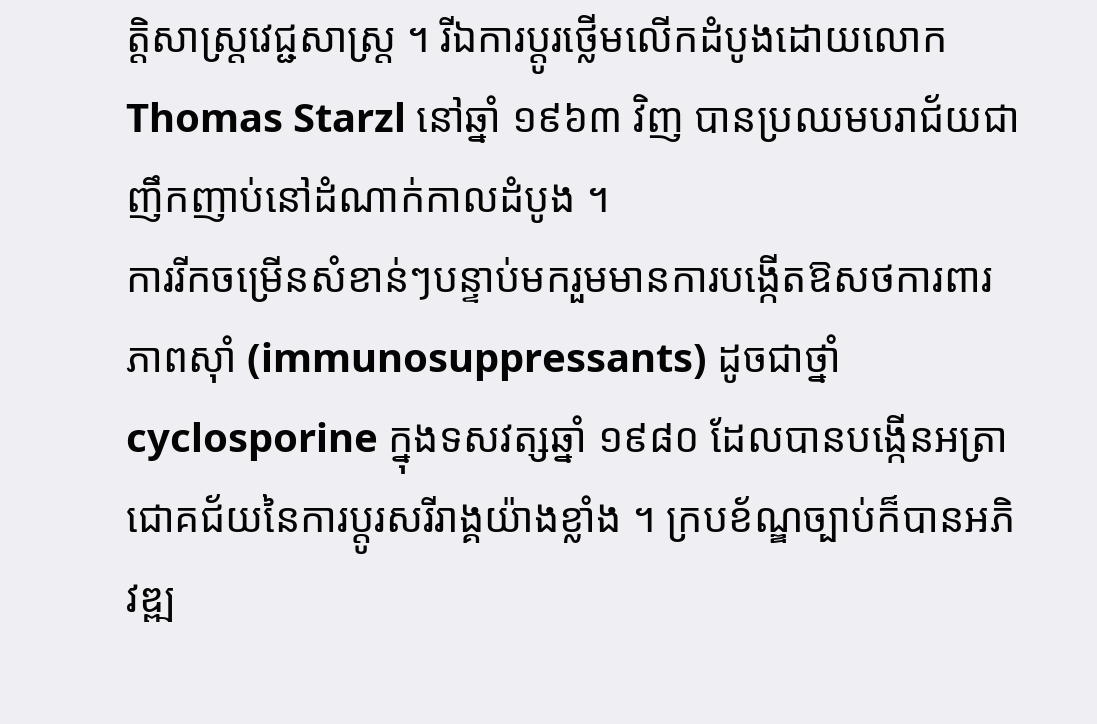ត្តិសាស្ត្រវេជ្ជសាស្ត្រ ។ រីឯការប្តូរថ្លើមលើកដំបូងដោយលោក Thomas Starzl នៅឆ្នាំ ១៩៦៣ វិញ បានប្រឈមបរាជ័យជាញឹកញាប់នៅដំណាក់កាលដំបូង ។
ការរីកចម្រើនសំខាន់ៗបន្ទាប់មករួមមានការបង្កើតឱសថការពារភាពស៊ាំ (immunosuppressants) ដូចជាថ្នាំ cyclosporine ក្នុងទសវត្សឆ្នាំ ១៩៨០ ដែលបានបង្កើនអត្រាជោគជ័យនៃការប្តូរសរីរាង្គយ៉ាងខ្លាំង ។ ក្របខ័ណ្ឌច្បាប់ក៏បានអភិវឌ្ឍ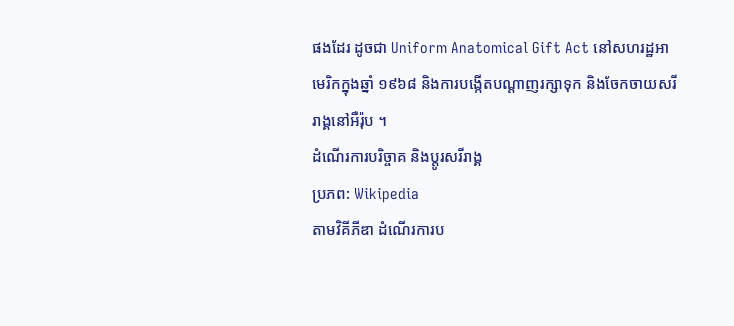ផងដែរ ដូចជា Uniform Anatomical Gift Act នៅសហរដ្ឋអាមេរិកក្នុងឆ្នាំ ១៩៦៨ និងការបង្កើតបណ្តាញរក្សាទុក និងចែកចាយសរីរាង្គនៅអឺរ៉ុប ។
ដំណើរការបរិច្ចាគ និងប្តូរសរីរាង្គ
ប្រភព: Wikipedia
តាមវិគីភីឌា ដំណើរការប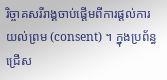រិច្ចាគសរីរាង្គចាប់ផ្តើមពីការផ្ដល់ការយល់ព្រម (consent) ។ ក្នុងប្រព័ន្ធជ្រើស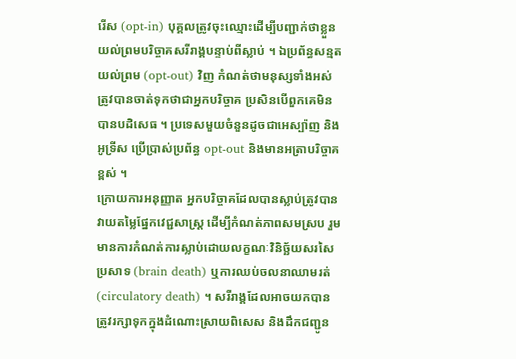រើស (opt-in) បុគ្គលត្រូវចុះឈ្មោះដើម្បីបញ្ជាក់ថាខ្លួនយល់ព្រមបរិច្ចាគសរីរាង្គបន្ទាប់ពីស្លាប់ ។ ឯប្រព័ន្ធសន្មតយល់ព្រម (opt-out) វិញ កំណត់ថាមនុស្សទាំងអស់ត្រូវបានចាត់ទុកថាជាអ្នកបរិច្ចាគ ប្រសិនបើពួកគេមិនបានបដិសេធ ។ ប្រទេសមួយចំនួនដូចជាអេស្ប៉ាញ និងអូទ្រីស ប្រើប្រាស់ប្រព័ន្ធ opt-out និងមានអត្រាបរិច្ចាគខ្ពស់ ។
ក្រោយការអនុញ្ញាត អ្នកបរិច្ចាគដែលបានស្លាប់ត្រូវបានវាយតម្លៃផ្នែកវេជ្ជសាស្ត្រ ដើម្បីកំណត់ភាពសមស្រប រួមមានការកំណត់ការស្លាប់ដោយលក្ខណៈវិនិច្ឆ័យសរសៃប្រសាទ (brain death) ឬការឈប់ចលនាឈាមរត់ (circulatory death) ។ សរីរាង្គដែលអាចយកបានត្រូវរក្សាទុកក្នុងដំណោះស្រាយពិសេស និងដឹកជញ្ជូន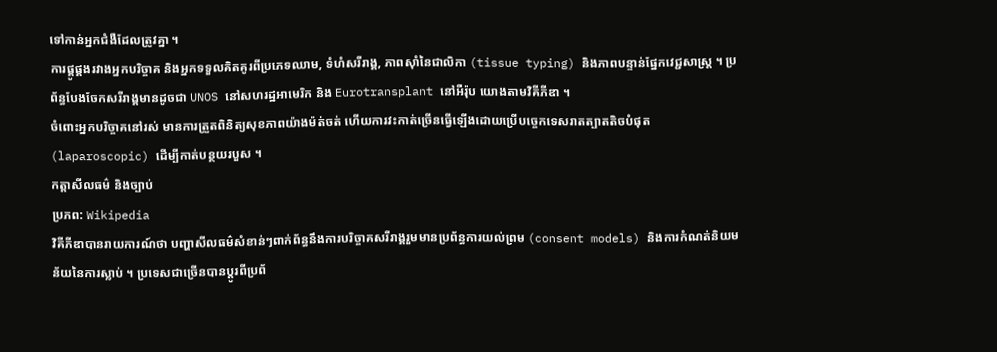ទៅកាន់អ្នកជំងឺដែលត្រូវគ្នា ។
ការផ្គូផ្គងរវាងអ្នកបរិច្ចាគ និងអ្នកទទួលគិតគូរពីប្រភេទឈាម, ទំហំសរីរាង្គ, ភាពស៊ាំនៃជាលិកា (tissue typing) និងភាពបន្ទាន់ផ្នែកវេជ្ជសាស្ត្រ ។ ប្រព័ន្ធបែងចែកសរីរាង្គមានដូចជា UNOS នៅសហរដ្ឋអាមេរិក និង Eurotransplant នៅអឺរ៉ុប យោងតាមវិគីភីឌា ។
ចំពោះអ្នកបរិច្ចាគនៅរស់ មានការត្រួតពិនិត្យសុខភាពយ៉ាងម៉ត់ចត់ ហើយការវះកាត់ច្រើនធ្វើឡើងដោយប្រើបច្ចេកទេសរាតត្បាតតិចបំផុត (laparoscopic) ដើម្បីកាត់បន្ថយរបួស ។
កត្តាសីលធម៌ និងច្បាប់
ប្រភព: Wikipedia
វិគីភីឌាបានរាយការណ៍ថា បញ្ហាសីលធម៌សំខាន់ៗពាក់ព័ន្ធនឹងការបរិច្ចាគសរីរាង្គរួមមានប្រព័ន្ធការយល់ព្រម (consent models) និងការកំណត់និយមន័យនៃការស្លាប់ ។ ប្រទេសជាច្រើនបានប្តូរពីប្រព័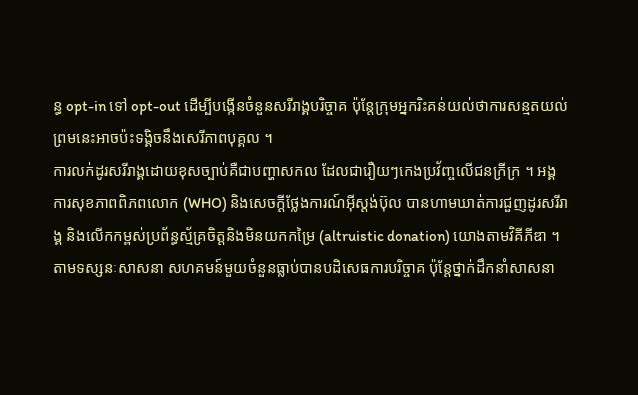ន្ធ opt-in ទៅ opt-out ដើម្បីបង្កើនចំនួនសរីរាង្គបរិច្ចាគ ប៉ុន្តែក្រុមអ្នករិះគន់យល់ថាការសន្មតយល់ព្រមនេះអាចប៉ះទង្គិចនឹងសេរីភាពបុគ្គល ។
ការលក់ដូរសរីរាង្គដោយខុសច្បាប់គឺជាបញ្ហាសកល ដែលជារឿយៗកេងប្រវ័ញ្ចលើជនក្រីក្រ ។ អង្គការសុខភាពពិភពលោក (WHO) និងសេចក្តីថ្លែងការណ៍អ៊ីស្តង់ប៊ុល បានហាមឃាត់ការជួញដូរសរីរាង្គ និងលើកកម្ពស់ប្រព័ន្ធស្ម័គ្រចិត្តនិងមិនយកកម្រៃ (altruistic donation) យោងតាមវិគីភីឌា ។
តាមទស្សនៈសាសនា សហគមន៍មួយចំនួនធ្លាប់បានបដិសេធការបរិច្ចាគ ប៉ុន្តែថ្នាក់ដឹកនាំសាសនា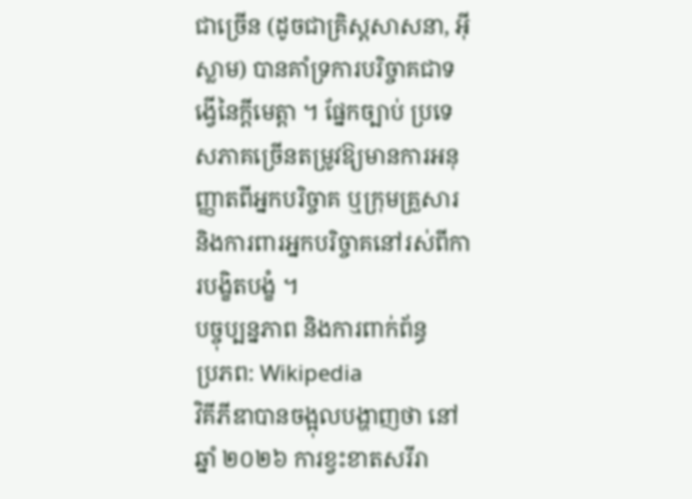ជាច្រើន (ដូចជាគ្រិស្តសាសនា, អ៊ីស្លាម) បានគាំទ្រការបរិច្ចាគជាទង្វើនៃក្តីមេត្តា ។ ផ្នែកច្បាប់ ប្រទេសភាគច្រើនតម្រូវឱ្យមានការអនុញ្ញាតពីអ្នកបរិច្ចាគ ឬក្រុមគ្រួសារ និងការពារអ្នកបរិច្ចាគនៅរស់ពីការបង្ខិតបង្ខំ ។
បច្ចុប្បន្នភាព និងការពាក់ព័ន្ធ
ប្រភព: Wikipedia
វិគីភីឌាបានចង្អុលបង្ហាញថា នៅឆ្នាំ ២០២៦ ការខ្វះខាតសរីរា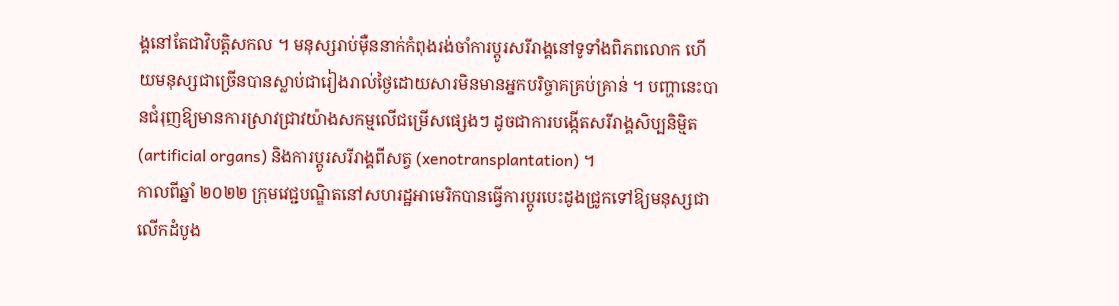ង្គនៅតែជាវិបត្តិសកល ។ មនុស្សរាប់ម៉ឺននាក់កំពុងរង់ចាំការប្តូរសរីរាង្គនៅទូទាំងពិភពលោក ហើយមនុស្សជាច្រើនបានស្លាប់ជារៀងរាល់ថ្ងៃដោយសារមិនមានអ្នកបរិច្ចាគគ្រប់គ្រាន់ ។ បញ្ហានេះបានជំរុញឱ្យមានការស្រាវជ្រាវយ៉ាងសកម្មលើជម្រើសផ្សេងៗ ដូចជាការបង្កើតសរីរាង្គសិប្បនិម្មិត (artificial organs) និងការប្តូរសរីរាង្គពីសត្វ (xenotransplantation) ។
កាលពីឆ្នាំ ២០២២ ក្រុមវេជ្ជបណ្ឌិតនៅសហរដ្ឋអាមេរិកបានធ្វើការប្តូរបេះដូងជ្រូកទៅឱ្យមនុស្សជាលើកដំបូង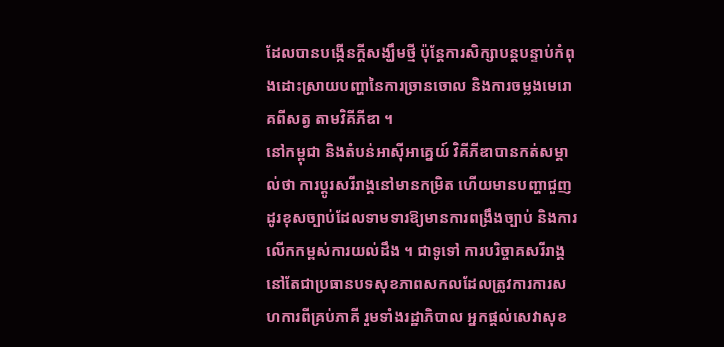ដែលបានបង្កើនក្តីសង្ឃឹមថ្មី ប៉ុន្តែការសិក្សាបន្តបន្ទាប់កំពុងដោះស្រាយបញ្ហានៃការច្រានចោល និងការចម្លងមេរោគពីសត្វ តាមវិគីភីឌា ។
នៅកម្ពុជា និងតំបន់អាស៊ីអាគ្នេយ៍ វិគីភីឌាបានកត់សម្គាល់ថា ការប្តូរសរីរាង្គនៅមានកម្រិត ហើយមានបញ្ហាជួញដូរខុសច្បាប់ដែលទាមទារឱ្យមានការពង្រឹងច្បាប់ និងការលើកកម្ពស់ការយល់ដឹង ។ ជាទូទៅ ការបរិច្ចាគសរីរាង្គនៅតែជាប្រធានបទសុខភាពសកលដែលត្រូវការការសហការពីគ្រប់ភាគី រួមទាំងរដ្ឋាភិបាល អ្នកផ្តល់សេវាសុខ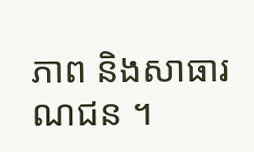ភាព និងសាធារណជន ។